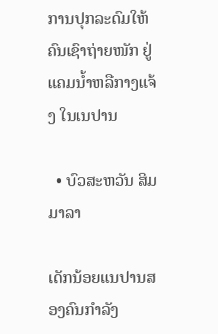ການປຸກລະດົມໃຫ້ຄົນເຊົາຖ່າຍໜັກ ຢູ່ແຄມນໍ້າຫລືກາງແຈ້ງ ໃນເນປານ

  • ບົວສະຫວັນ ສິມມາລາ

ເດັກນ້ອຍແນປານສອງຄົນກຳລັງ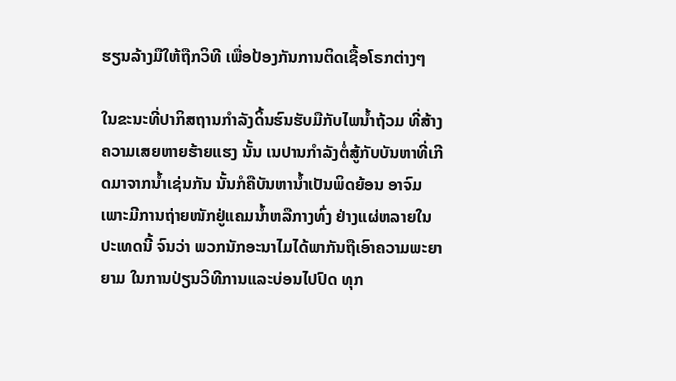ຮຽນລ້າງມືໃຫ້ຖືກວິທີ ເພື່ອປ້ອງກັນການຕິດເຊື້ອໂຣກຕ່າງໆ

ໃນຂະນະທີ່ປາກິສຖານກຳລັງດິ້ນຮົນຮັບມືກັບໄພນໍ້າຖ້ວມ ທີ່ສ້າງຄວາມເສຍຫາຍຮ້າຍແຮງ ນັ້ນ ເນປານກໍາລັງຕໍ່ສູ້ກັບບັນຫາທີ່ເກີດມາຈາກນໍ້າເຊ່ນກັນ ນັ້ນກໍຄືບັນຫານໍ້າເປັນພິດຍ້ອນ ອາຈົມ ເພາະມີການຖ່າຍໜັກຢູ່ແຄມນໍ້າຫລືກາງທົ່ງ ຢ່າງແຜ່ຫລາຍໃນປະເທດນີ້ ຈົນວ່າ ພວກນັກອະນາໄມໄດ້ພາກັນຖືເອົາຄວາມພະຍາຍາມ ໃນການປ່ຽນວິທີການແລະບ່ອນໄປປົດ ທຸກ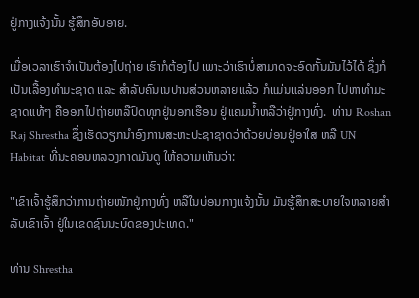ຢູ່ກາງແຈ້ງນັ້ນ ຮູ້ສຶກອັບອາຍ.

ເມື່ອເວລາເຮົາຈໍາເປັນຕ້ອງໄປຖ່າຍ ເຮົາກໍຕ້ອງໄປ ເພາະວ່າເຮົາບໍ່ສາມາດຈະອົດກັ້ນມັນໄວ້ໄດ້ ຊຶ່ງກໍເປັນເລື້ອງທໍາມະຊາດ ແລະ ສຳລັບຄົນເນປານສ່ວນຫລາຍແລ້ວ ກໍແມ່ນແລ່ນອອກ ໄປຫາທໍາມະຊາດແທ້ໆ ຄືອອກໄປຖ່າຍຫລືປົດທຸກຢູ່ນອກເຮືອນ ຢູ່ແຄມນໍ້າຫລືວ່າຢູ່ກາງທົ່ງ.  ທ່ານ Roshan Raj Shrestha ຊຶ່ງເຮັດວຽກນຳອົງການສະຫະປະຊາຊາດວ່າດ້ວຍບ່ອນຢູ່ອາໃສ ຫລື UN Habitat ທີ່ນະຄອນຫລວງກາດມັນດູ ໃຫ້ຄວາມເຫັນວ່າ:

"ເຂົາເຈົ້າຮູ້ສຶກວ່າການຖ່າຍໜັກຢູ່ກາງທົ່ງ ຫລືໃນບ່ອນກາງແຈ້ງນັ້ນ ມັນຮູ້ສຶກສະບາຍໃຈຫລາຍສໍາລັບເຂົາເຈົ້າ ຢູ່ໃນເຂດຊົນນະບົດຂອງປະເທດ."

ທ່ານ Shrestha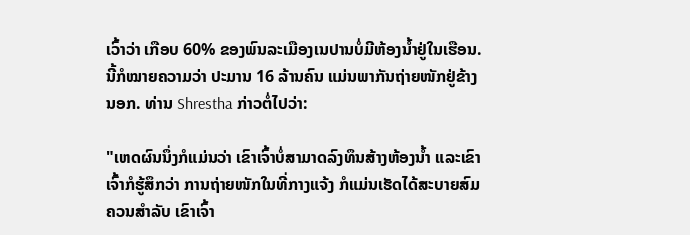ເວົ້າວ່າ ເກືອບ 60% ຂອງພົນລະເມືອງເນປານບໍ່ມີຫ້ອງນໍ້າຢູ່ໃນເຮືອນ. ນີ້ກໍໝາຍຄວາມວ່າ ປະມານ 16 ລ້ານຄົນ ແມ່ນພາກັນຖ່າຍໜັກຢູ່ຂ້າງນອກ. ທ່ານ Shrestha ກ່າວຕໍ່ໄປວ່າ:

"ເຫດຜົນນຶ່ງກໍແມ່ນວ່າ ເຂົາເຈົ້າບໍ່ສາມາດລົງທຶນສ້າງຫ້ອງນໍ້າ ແລະເຂົາເຈົ້າກໍຮູ້ສຶກວ່າ ການຖ່າຍໜັກໃນທີ່ກາງແຈ້ງ ກໍແມ່ນເຮັດໄດ້ສະບາຍສົມຄວນສໍາລັບ ເຂົາເຈົ້າ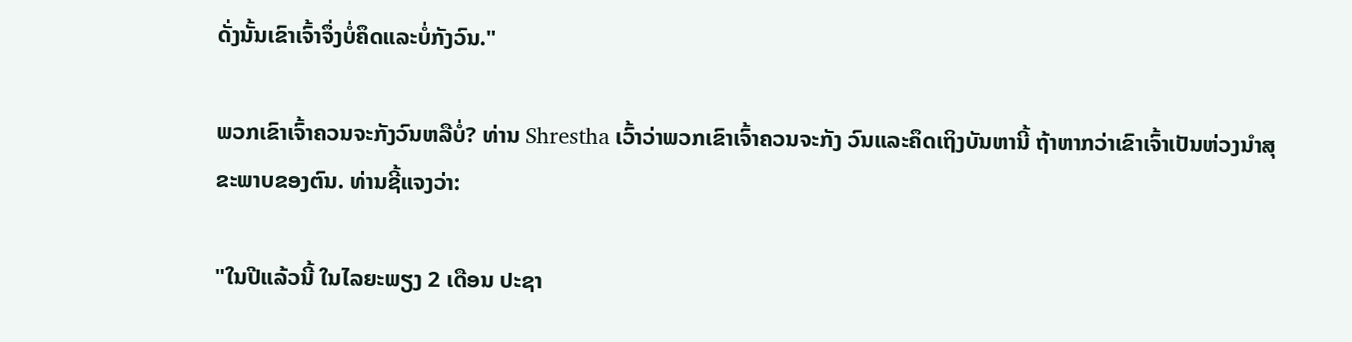ດັ່ງນັ້ນເຂົາເຈົ້າຈຶ່ງບໍ່ຄຶດແລະບໍ່ກັງວົນ."

ພວກເຂົາເຈົ້າຄວນຈະກັງວົນຫລືບໍ່? ທ່ານ Shrestha ເວົ້າວ່າພວກເຂົາເຈົ້າຄວນຈະກັງ ວົນແລະຄຶດເຖິງບັນຫານີ້ ຖ້າຫາກວ່າເຂົາເຈົ້າເປັນຫ່ວງນໍາສຸຂະພາບຂອງຕົນ. ທ່ານຊີ້ແຈງວ່າ:

"ໃນປີແລ້ວນີ້ ໃນໄລຍະພຽງ 2 ເດືອນ ປະຊາ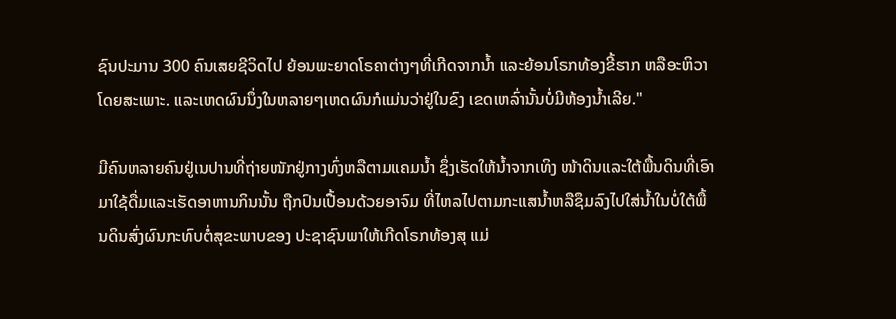ຊົນປະມານ 300 ຄົນເສຍຊີວິດໄປ ຍ້ອນພະຍາດໂຣຄາຕ່າງໆທີ່ເກີດຈາກນໍ້າ ແລະຍ້ອນໂຣກທ້ອງຂີ້ຮາກ ຫລືອະຫິວາໂດຍສະເພາະ. ແລະເຫດຜົນນຶ່ງໃນຫລາຍໆເຫດຜົນກໍແມ່ນວ່າຢູ່ໃນຂົງ ເຂດເຫລົ່ານັ້ນບໍ່ມີຫ້ອງນໍ້າເລີຍ."

ມີຄົນຫລາຍຄົນຢູ່ເນປານທີ່ຖ່າຍໜັກຢູ່ກາງທົ່ງຫລືຕາມແຄມນໍ້າ ຊຶ່ງເຮັດໃຫ້ນໍ້າຈາກເທິງ ໜ້າດິນແລະໃຕ້ພື້ນດິນທີ່ເອົາມາໃຊ້ດື່ມແລະເຮັດອາຫານກິນນັ້ນ ຖືກປົນເປື້ອນດ້ວຍອາຈົມ ທີ່ໄຫລໄປຕາມກະແສນໍ້າຫລືຊຶມລົງໄປໃສ່ນໍ້າໃນບໍ່ໃຕ້ພື້ນດິນສົ່ງຜົນກະທົບຕໍ່ສຸຂະພາບຂອງ ປະຊາຊົນພາໃຫ້ເກີດໂຣກທ້ອງສຸ ແມ່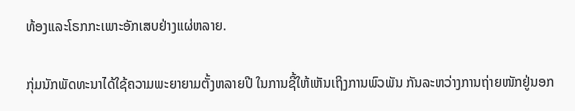ທ້ອງແລະໂຣກກະເພາະອັກເສບຢ່າງແຜ່ຫລາຍ.

ກຸ່ມນັກພັດທະນາໄດ້ໃຊ້ຄວາມພະຍາຍາມຕັ້ງຫລາຍປີ ໃນການຊີ້ໃຫ້ເຫັນເຖິງການພົວພັນ ກັນລະຫວ່າງການຖ່າຍໜັກຢູ່ນອກ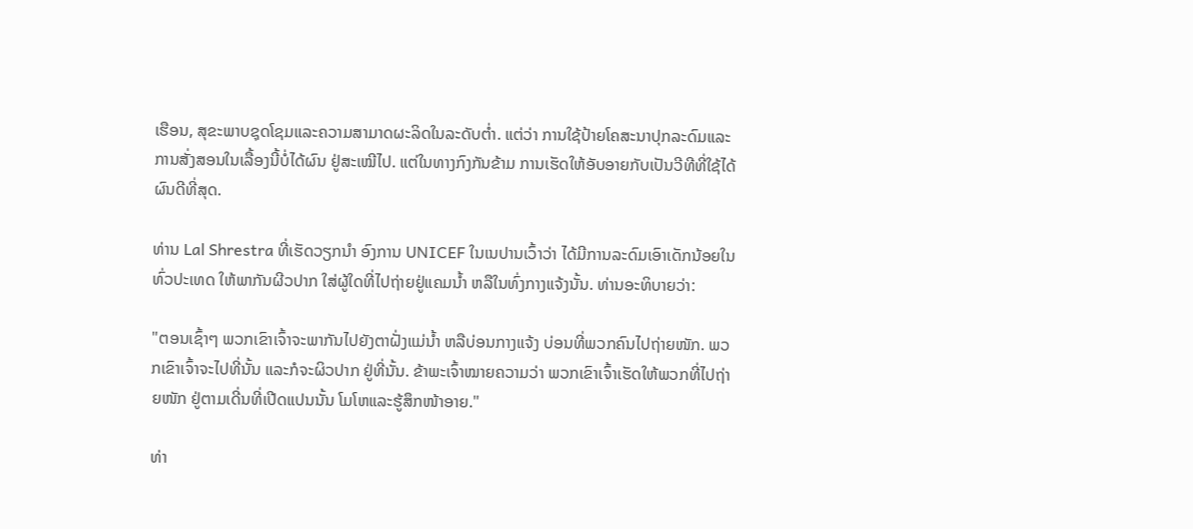ເຮືອນ, ສຸຂະພາບຊຸດໂຊມແລະຄວາມສາມາດຜະລິດໃນລະດັບຕໍ່າ. ແຕ່ວ່າ ການໃຊ້ປ້າຍໂຄສະນາປຸກລະດົມແລະການສັ່ງສອນໃນເລື້ອງນີ້ບໍ່ໄດ້ຜົນ ຢູ່ສະເໝີໄປ. ແຕ່ໃນທາງກົງກັນຂ້າມ ການເຮັດໃຫ້ອັບອາຍກັບເປັນວີທີທີ່ໃຊ້ໄດ້ຜົນດີທີ່ສຸດ.

ທ່ານ Lal Shrestra ທີ່ເຮັດວຽກນຳ ອົງການ UNICEF ໃນເນປານເວົ້າວ່າ ໄດ້ມີການລະດົມເອົາເດັກນ້ອຍໃນທົ່ວປະເທດ ໃຫ້ພາກັນຜີວປາກ ໃສ່ຜູ້ໃດທີ່ໄປຖ່າຍຢູ່ແຄມນໍ້າ ຫລືໃນທົ່ງກາງແຈ້ງນັ້ນ. ທ່ານອະທິບາຍວ່າ:

"ຕອນເຊົ້າໆ ພວກເຂົາເຈົ້າຈະພາກັນໄປຍັງຕາຝັ່ງແມ່ນໍ້າ ຫລືບ່ອນກາງແຈ້ງ ບ່ອນທີ່ພວກຄົນໄປຖ່າຍໜັກ. ພວກເຂົາເຈົ້າຈະໄປທີ່ນັ້ນ ແລະກໍຈະຜິວປາກ ຢູ່ທີ່ນັ້ນ. ຂ້າພະເຈົ້າໝາຍຄວາມວ່າ ພວກເຂົາເຈົ້າເຮັດໃຫ້ພວກທີ່ໄປຖ່າຍໜັກ ຢູ່ຕາມເດີ່ນທີ່ເປີດແປນນັ້ນ ໂມໂຫແລະຮູ້ສຶກໜ້າອາຍ."

ທ່າ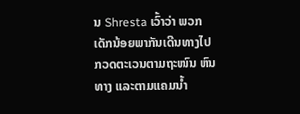ນ Shresta ເວົ້າວ່າ ພວກເດັກນ້ອຍພາກັນເດີນທາງໄປກວດຕະເວນຕາມຖະໜົນ ຫົນທາງ ແລະຕາມແຄມນ້ຳ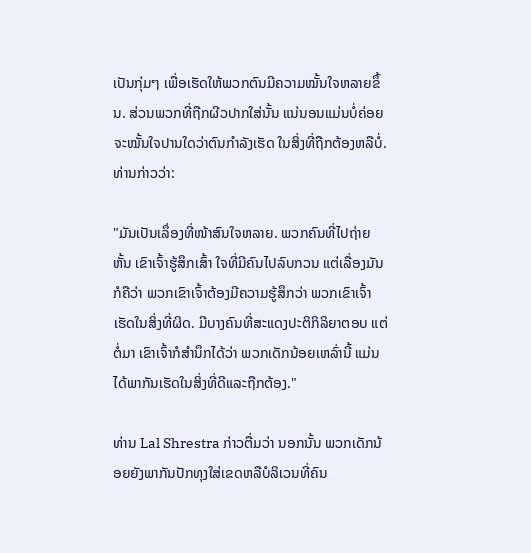ເປັນກຸ່ມໆ ເພື່ອເຮັດໃຫ້ພວກຕົນມີຄວາມໝັ້ນໃຈຫລາຍຂຶ້ນ. ສ່ວນພວກທີ່ຖືກຜີວປາກໃສ່ນັ້ນ ແນ່ນອນແມ່ນບໍ່ຄ່ອຍຈະໝັ້ນໃຈປານໃດວ່າຕົນກໍາລັງເຮັດ ໃນສິ່ງທີ່ຖືກຕ້ອງຫລືບໍ່. ທ່ານກ່າວວ່າ:

"ມັນເປັນເລຶ່ອງທີ່ໜ້າສົນໃຈຫລາຍ. ພວກຄົນທີ່ໄປຖ່າຍຫັ້ນ ເຂົາເຈົ້າຮູ້ສຶກເສົ້າ ໃຈທີ່ມີຄົນໄປລົບກວນ ແຕ່ເລື່ອງມັນກໍຄືວ່າ ພວກເຂົາເຈົ້າຕ້ອງມີຄວາມຮູ້ສຶກວ່າ ພວກເຂົາເຈົ້າເຮັດໃນສິ່ງທີ່ຜິດ. ມີບາງຄົນທີ່ສະແດງປະຕິກິລິຍາຕອບ ແຕ່ຕໍ່ມາ ເຂົາເຈົ້າກໍສໍານຶກໄດ້ວ່າ ພວກເດັກນ້ອຍເຫລົ່ານີ້ ແມ່ນໄດ້ພາກັນເຮັດໃນສິ່ງທີ່ດີແລະຖືກຕ້ອງ."

ທ່ານ Lal Shrestra ກ່າວຕື່ມວ່າ ນອກນັ້ນ ພວກເດັກນ້ອຍຍັງພາກັນປັກທຸງໃສ່ເຂດຫລືບໍລິເວນທີ່ຄົນ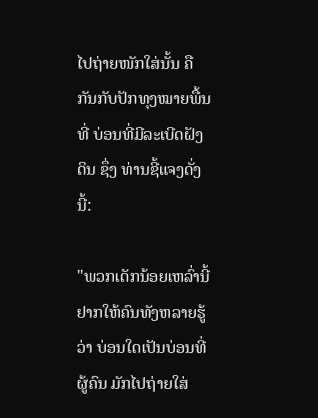ໄປຖ່າຍໜັກໃສ່ນັ້ນ ຄືກັນກັບປັກທຸງໝາຍພື້ນທີ່ ບ່ອນທີ່ມີລະເບີດຝັງດິນ ຊຶ່ງ ທ່ານຊີ້ແຈງດັ່ງນີ້:

"ພວກເດັກນ້ອຍເຫລົ່ານີ້ຢາກໃຫ້ຄົນທັງຫລາຍຮູ້ວ່າ ບ່ອນໃດເປັນບ່ອນທີ່ຜູ້ຄົນ ມັກໄປຖ່າຍໃສ່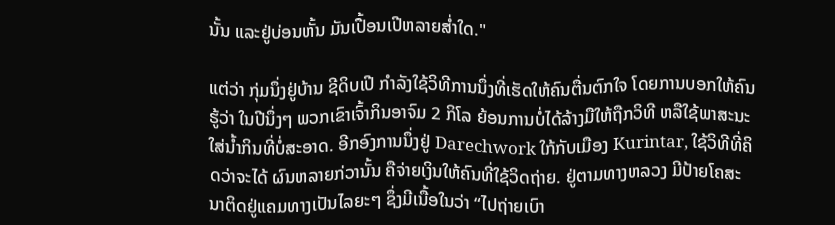ນັ້ນ ແລະຢູ່ບ່ອນຫັ້ນ ມັນເປື້ອນເປີຫລາຍສໍ່າໃດ."

ແຕ່ວ່າ ກຸ່ມນຶ່ງຢູ່ບ້ານ ຊີດິບເປີ ກຳລັງໃຊ້ວິທີການນຶ່ງທີ່ເຮັດໃຫ້ຄົນຕື່ນຕົກໃຈ ໂດຍການບອກໃຫ້ຄົນຮູ້ວ່າ ໃນປີນຶ່ງໆ ພວກເຂົາເຈົ້າກິນອາຈົມ 2 ກິໂລ ຍ້ອນການບໍ່ໄດ້ລ້າງມືໃຫ້ຖືກວິທີ ຫລືໃຊ້ພາສະນະໃສ່ນ້ຳກິນທີ່ບໍ່ສະອາດ. ອີກອົງການນຶ່ງຢູ່ Darechwork ໃກ້ກັບເມືອງ Kurintar, ໃຊ້ວິທີທີ່ຄິດວ່າຈະໄດ້ ຜົນຫລາຍກ່ວານັ້ນ ຄືຈ່າຍເງິນໃຫ້ຄົນທີ່ໃຊ້ວິດຖ່າຍ. ຢູ່ຕາມທາງຫລວງ ມີປ້າຍໂຄສະນາຕິດຢູ່ແຄມທາງເປັນໄລຍະໆ ຊຶ່ງມີເນື້ອໃນວ່າ “ໄປຖ່າຍເບົາ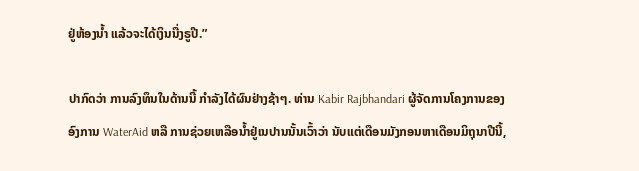ຢູ່ຫ້ອງນ້ຳ ແລ້ວຈະໄດ້ເງິນນື່ງຣູປີ.”

ປາກົດວ່າ ການລົງທຶນໃນດ້ານນີ້ ກໍາລັງໄດ້ຜົນຢ່າງຊ້າໆ. ທ່ານ Kabir Rajbhandari ຜູ້ຈັດການໂຄງການຂອງອົງການ WaterAid ຫລື ການຊ່ວຍເຫລືອນໍ້າຢູ່ເນປານນັ້ນເວົ້າວ່າ ນັບແຕ່ເດືອນມັງກອນຫາເດືອນມິຖຸນາປີນີ້,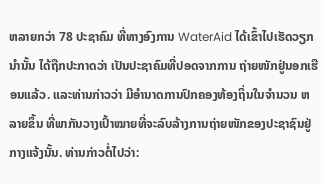ຫລາຍກວ່າ 78 ປະຊາຄົມ ທີ່ທາງອົງການ WaterAid ໄດ້ເຂົ້າໄປເຮັດວຽກນຳນັ້ນ ໄດ້ຖືກປະກາດວ່າ ເປັນປະຊາຄົມທີ່ປອດຈາກການ ຖ່າຍໜັກຢູ່ນອກເຮືອນແລ້ວ. ແລະທ່ານກ່າວວ່າ ມີອຳນາດການປົກຄອງທ້ອງຖິ່ນໃນຈໍານວນ ຫລາຍຂຶ້ນ ທີ່ພາກັນວາງເປົ້າໝາຍທີ່ຈະລົບລ້າງການຖ່າຍໜັກຂອງປະຊາຊົນຢູ່ກາງແຈ້ງນັ້ນ. ທ່ານກ່າວຕໍ່ໄປວ່າ: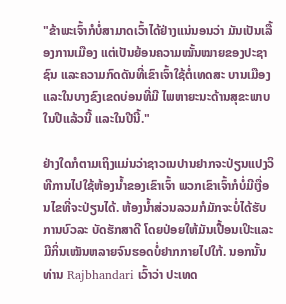"ຂ້າພະເຈົ້າກໍບໍ່ສາມາດເວົ້າໄດ້ຢ່າງແນ່ນອນວ່າ ມັນເປັນເລື້ອງການເມືອງ ແຕ່ເປັນຍ້ອນຄວາມໝັ້ນໝາຍຂອງປະຊາຊົນ ແລະຄວາມກົດດັນທີ່ເຂົາເຈົ້າໃຊ້ຕໍ່ເທດສະ ບານເມືອງ ແລະໃນບາງຂົງເຂດບ່ອນທີ່ມີ ໄພຫາຍະນະດ້ານສຸຂະພາບໃນປີແລ້ວນີ້ ແລະໃນປີນີ້."

ຢ່າງໃດກໍຕາມເຖິງແມ່ນວ່າຊາວເນປານຢາກຈະປ່ຽນແປງວິທີການໄປໃຊ້ຫ້ອງນໍ້າຂອງເຂົາເຈົ້າ ພວກເຂົາເຈົ້າກໍບໍ່ມີເງື່ອນໄຂທີ່ຈະປ່ຽນໄດ້. ຫ້ອງນ້ຳສ່ວນລວມກໍມັກຈະບໍ່ໄດ້ຮັບການບົວລະ ບັດຮັກສາດີ ໂດຍປ່ອຍໃຫ້ມັນເປື້ອນເປິະແລະມີກິ່ນເໝັນຫລາຍຈົນຮອດບໍ່ຢາກກາຍໄປໃກ້. ນອກນັ້ນ ທ່ານ Rajbhandari ເວົ້າວ່າ ປະເທດ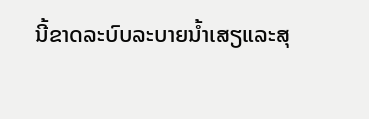ນີ້ຂາດລະບົບລະບາຍນ້ຳເສຽແລະສຸ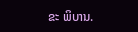ຂະ ພິບານ.